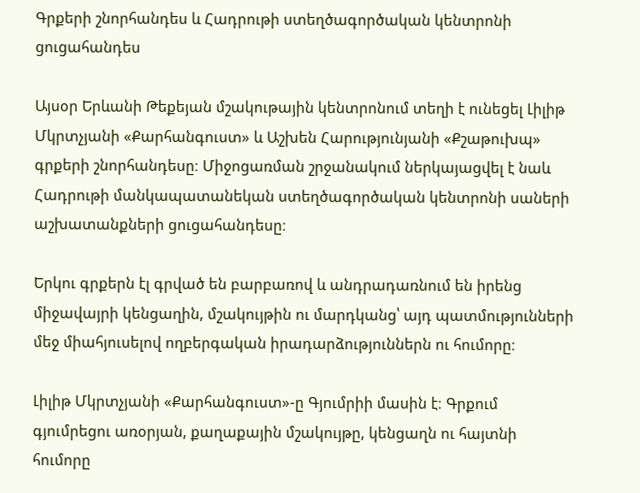Գրքերի շնորհանդես և Հադրութի ստեղծագործական կենտրոնի ցուցահանդես

Այսօր Երևանի Թեքեյան մշակութային կենտրոնում տեղի է ունեցել Լիլիթ Մկրտչյանի «Քարհանգուստ» և Աշխեն Հարությունյանի «Քշաթուխպ» գրքերի շնորհանդեսը։ Միջոցառման շրջանակում ներկայացվել է նաև Հադրութի մանկապատանեկան ստեղծագործական կենտրոնի սաների աշխատանքների ցուցահանդեսը։

Երկու գրքերն էլ գրված են բարբառով և անդրադառնում են իրենց միջավայրի կենցաղին, մշակույթին ու մարդկանց՝ այդ պատմությունների մեջ միահյուսելով ողբերգական իրադարձություններն ու հումորը։

Լիլիթ Մկրտչյանի «Քարհանգուստ»-ը Գյումրիի մասին է։ Գրքում գյումրեցու առօրյան, քաղաքային մշակույթը, կենցաղն ու հայտնի հումորը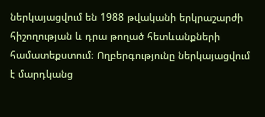ներկայացվում են 1988 թվականի երկրաշարժի հիշողության և դրա թողած հետևանքների համատեքստում։ Ողբերգությունը ներկայացվում է մարդկանց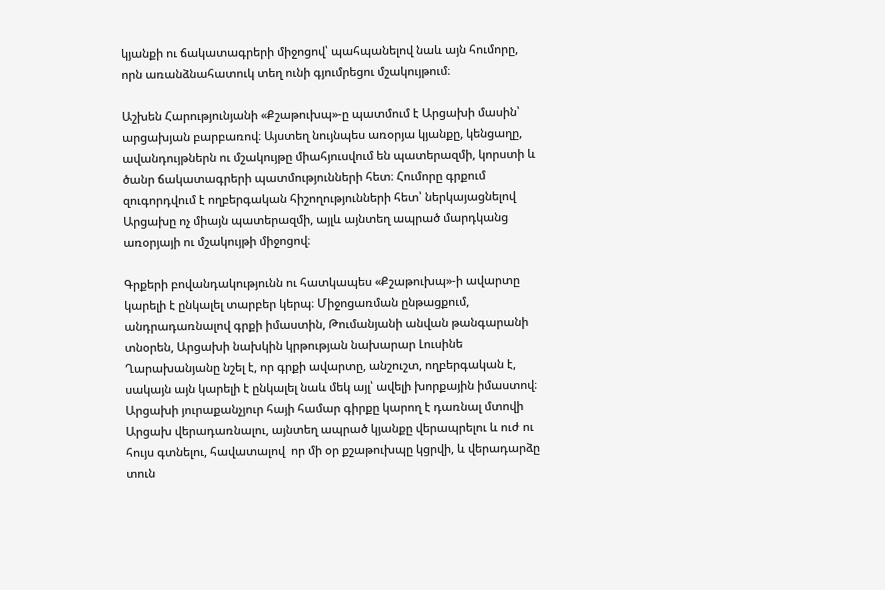կյանքի ու ճակատագրերի միջոցով՝ պահպանելով նաև այն հումորը, որն առանձնահատուկ տեղ ունի գյումրեցու մշակույթում։

Աշխեն Հարությունյանի «Քշաթուխպ»-ը պատմում է Արցախի մասին՝ արցախյան բարբառով։ Այստեղ նույնպես առօրյա կյանքը, կենցաղը, ավանդույթներն ու մշակույթը միահյուսվում են պատերազմի, կորստի և ծանր ճակատագրերի պատմությունների հետ։ Հումորը գրքում զուգորդվում է ողբերգական հիշողությունների հետ՝ ներկայացնելով Արցախը ոչ միայն պատերազմի, այլև այնտեղ ապրած մարդկանց առօրյայի ու մշակույթի միջոցով։

Գրքերի բովանդակությունն ու հատկապես «Քշաթուխպ»-ի ավարտը կարելի է ընկալել տարբեր կերպ։ Միջոցառման ընթացքում, անդրադառնալով գրքի իմաստին, Թումանյանի անվան թանգարանի տնօրեն, Արցախի նախկին կրթության նախարար Լուսինե Ղարախանյանը նշել է, որ գրքի ավարտը, անշուշտ, ողբերգական է, սակայն այն կարելի է ընկալել նաև մեկ այլ՝ ավելի խորքային իմաստով։ Արցախի յուրաքանչյուր հայի համար գիրքը կարող է դառնալ մտովի Արցախ վերադառնալու, այնտեղ ապրած կյանքը վերապրելու և ուժ ու հույս գտնելու, հավատալով  որ մի օր քշաթուխպը կցրվի, և վերադարձը տուն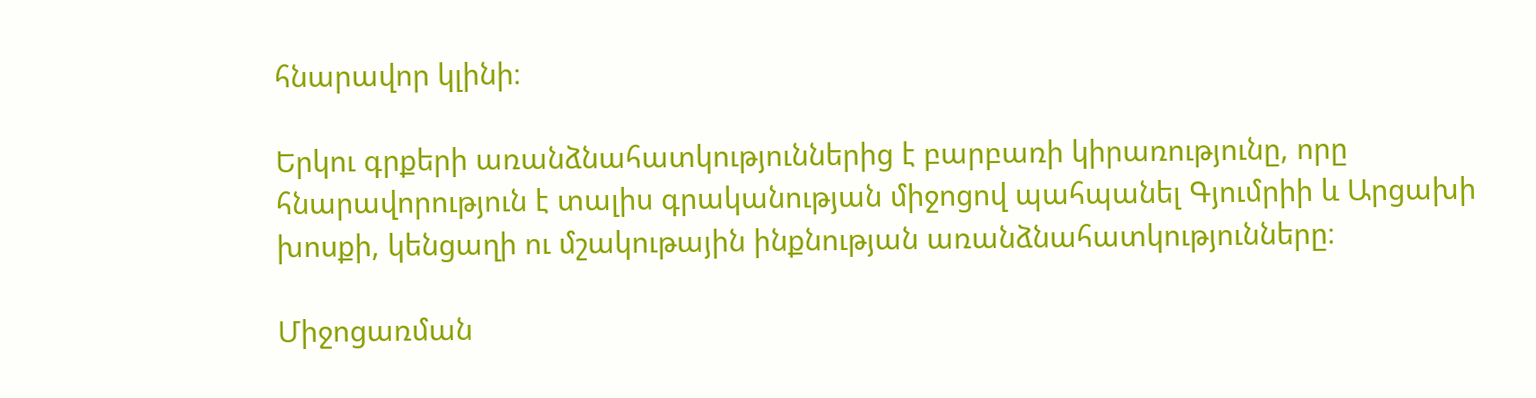հնարավոր կլինի։

Երկու գրքերի առանձնահատկություններից է բարբառի կիրառությունը, որը հնարավորություն է տալիս գրականության միջոցով պահպանել Գյումրիի և Արցախի խոսքի, կենցաղի ու մշակութային ինքնության առանձնահատկությունները։

Միջոցառման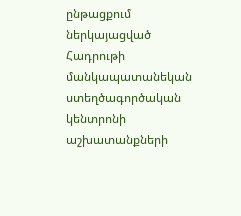ընթացքում ներկայացված Հադրութի մանկապատանեկան ստեղծագործական կենտրոնի աշխատանքների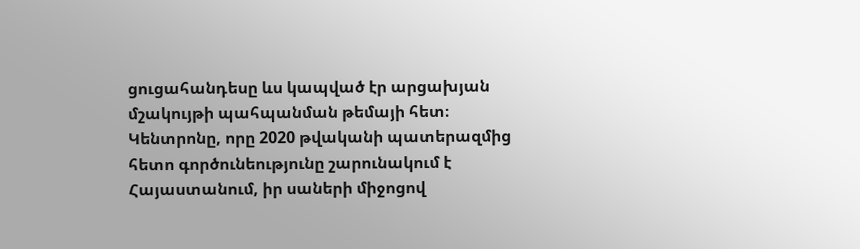ցուցահանդեսը ևս կապված էր արցախյան մշակույթի պահպանման թեմայի հետ։ Կենտրոնը, որը 2020 թվականի պատերազմից հետո գործունեությունը շարունակում է Հայաստանում, իր սաների միջոցով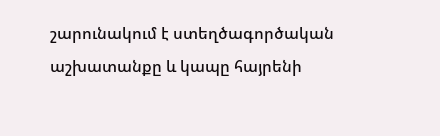շարունակում է ստեղծագործական աշխատանքը և կապը հայրենի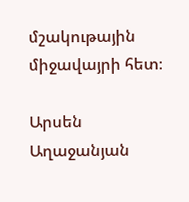մշակութային միջավայրի հետ։

Արսեն Աղաջանյան